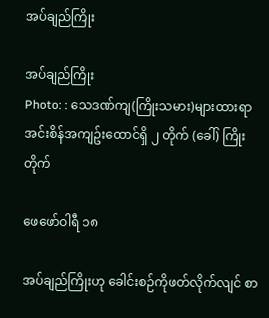အပ်ချည်ကြိုး

အပ်ချည်ကြိုး
Photo: : သေဒဏ်ကျ(ကြိုးသမား)များထားရာ အင်းစိန်အကျဥ်းထောင်ရှိ ၂ တိုက် (ခေါ်) ကြိုးတိုက်

ဖေဖော်ဝါရီ ၁၈

အပ်ချည်ကြိုးဟု ခေါင်းစဉ်ကိုဖတ်လိုက်လျင် စာ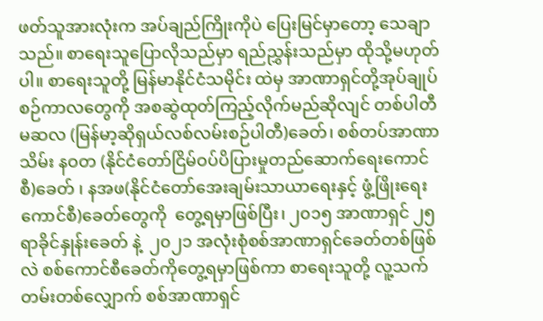ဖတ်သူအားလုံးက အပ်ချည်ကြိုးကိုပဲ ပြေးမြင်မှာတော့ သေချာသည်။ စာရေးသူပြောလိုသည်မှာ ရည်ညွှန်းသည်မှာ ထိုသို့မဟုတ်ပါ။ စာရေးသူတို့ မြန်မာနိုင်ငံသမိုင်း ထဲမှ အာဏာရှင်တို့အုပ်ချုပ်စဉ်ကာလတွေကို အစဆွဲထုတ်ကြည့်လိုက်မည်ဆိုလျင် တစ်ပါတီ မဆလ (မြန်မာ့ဆိုရှယ်လစ်လမ်းစဉ်ပါတီ)ခေတ်၊ စစ်တပ်အာဏာသိမ်း နဝတ (နိုင်ငံတော်ငြိမ်ဝပ်ပိပြားမှုတည်ဆောက်ရေးကောင်စီ)ခေတ် ၊ နအဖ(နိုင်ငံတော်အေးချမ်းသာယာရေးနှင့် ဖွံ့ဖြိုးရေးကောင်စီ)ခေတ်တွေကို  တွေ့ရမှာဖြစ်ပြီး၊ ၂၀၁၅ အာဏာရှင် ၂၅ ရာခိုင်နှုန်းခေတ် နဲ့  ၂၀၂၁ အလုံးစုံစစ်အာဏာရှင်ခေတ်တစ်ဖြစ်လဲ စစ်ကောင်စီခေတ်ကိုတွေ့ရမှာဖြစ်ကာ စာရေးသူတို့ လူ့သက်တမ်းတစ်လျှောက် စစ်အာဏာရှင်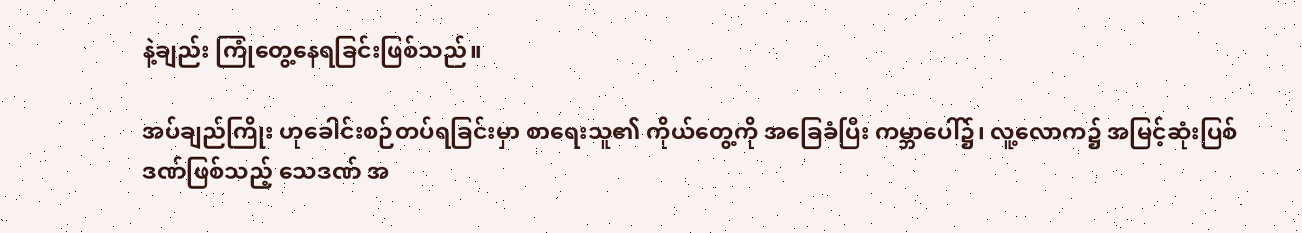နဲ့ချည်း ကြုံတွေ့နေရခြင်းဖြစ်သည်။

အပ်ချည်ကြိုး ဟုခေါင်းစဉ်တပ်ရခြင်းမှာ စာ‌ရေးသူ၏ ကိုယ်တွေ့ကို အခြေခံပြီး ကမ္ဘာပေါ်၌၊ လူ့လောက၌ အမြင့်ဆုံးပြစ်ဒဏ်ဖြစ်သည့် သေဒဏ် အ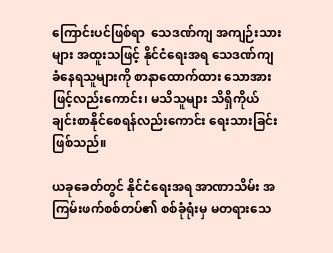ကြောင်းပင်ဖြစ်ရာ  သေဒဏ်ကျ အကျဉ်းသားများ အထူးသဖြင့် နိုင်ငံရေးအရ သေဒဏ်ကျခံနေရသူများကို စာနာထောက်ထား သောအားဖြင့်လည်းကောင်း၊ မသိသူများ သိရှိကိုယ်ချင်းစာနိုင်စေရန်လည်းကောင်း ရေးသားခြင်းဖြစ်သည်။

ယခုခေတ်တွင် နိုင်ငံရေးအရ အာဏာသိမ်း အကြမ်းဖက်စစ်တပ်၏ စစ်ခုံရုံးမှ မတရားသေ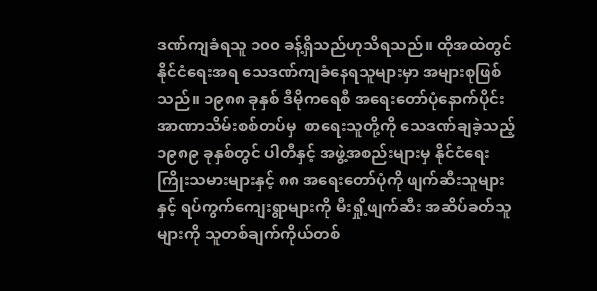ဒဏ်ကျခံရသူ ၁၀၀ ခန့်ရှိသည်ဟုသိရသည်။ ထိုအထဲတွင်နိုင်ငံရေးအရ သေဒဏ်ကျခံနေရသူများမှာ အများစုဖြစ်သည်။ ၁၉၈၈ ခုနှစ် ဒီမိုကရေစီ အရေးတော်ပုံနောက်ပိုင်း အာဏာသိမ်းစစ်တပ်မှ  စာရေးသူတို့ကို သေဒဏ်ချခဲ့သည့် ၁၉၈၉ ခုနှစ်တွင် ပါတီနှင့် အဖွဲ့အစည်းများမှ နိုင်ငံရေးကြိုးသမားများနှင့် ၈၈ အရေးတော်ပုံကို ဖျက်ဆီးသူများနှင့် ရပ်ကွက်ကျေးရွာများကို မီးရှို့ဖျက်ဆီး အဆိပ်ခတ်သူများကို သူတစ်ချက်ကိုယ်တစ်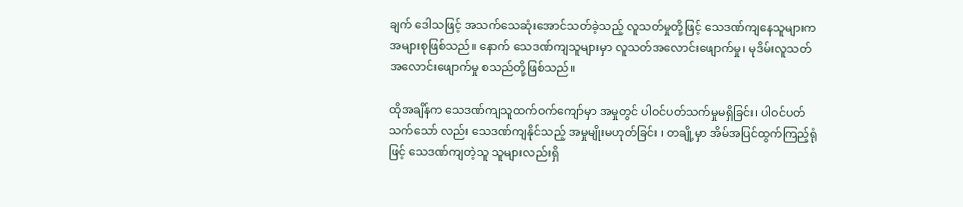ချက် ဒေါသဖြင့် အသက်သေဆုံးအောင်သတ်ခဲ့သည့် လူသတ်မှုတို့ဖြင့် သေဒဏ်ကျနေသူများက အများစုဖြစ်သည်။ နောက် သေဒဏ်ကျသူများမှာ လူသတ်အလောင်းဖျောက်မှု၊ မုဒိမ်းလူသတ် အလောင်းဖျောက်မှု စသည်တို့ဖြစ်သည်။

ထိုအချိန်က သေဒဏ်ကျသူထက်ဝက်ကျော်မှာ အမှုတွင် ပါဝင်ပတ်သက်မှုမရှိခြင်း၊ ပါဝင်ပတ်သက်သော် လည်း သေဒဏ်ကျနိုင်သည့် အမှုမျိုးမဟုတ်ခြင်း ၊ တချို့မှာ အိမ်အပြင်ထွက်ကြည့်ရုံဖြင့် သေဒဏ်ကျတဲ့သူ သူများလည်းရှိ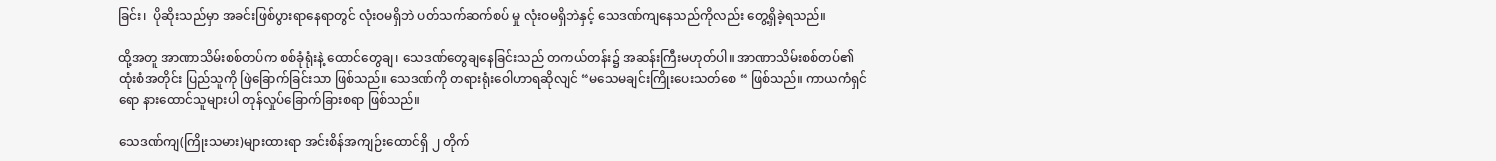ခြင်း၊  ပိုဆိုးသည်မှာ အခင်းဖြစ်ပွားရာနေရာတွင် လုံးဝမရှိဘဲ ပတ်သက်ဆက်စပ် မှု လုံးဝမရှိဘဲနှင့် သေဒဏ်ကျနေသည်ကိုလည်း တွေ့ရှိခဲ့ရသည်။

ထို့အတူ အာဏာသိမ်းစစ်တပ်က စစ်ခုံရုံးနဲ့ ထောင်တွေချ၊ သေဒဏ်တွေချနေခြင်းသည် တကယ်တန်း၌ အဆန်းကြီးမဟုတ်ပါ။ အာဏာသိမ်းစစ်တပ်၏ ထုံးစံအတိုင်း ပြည်သူကို ဖြဲခြောက်ခြင်းသာ ဖြစ်သည်။ သေဒဏ်ကို တရားရုံးဝေါဟာရဆိုလျင် “မသေမချင်းကြိုးပေးသတ်စေ “ ဖြစ်သည်။ ကာယကံရှင်ရော နားထောင်သူများပါ တုန်လှုပ်ခြောက်ခြားစရာ ဖြစ်သည်။

သေဒဏ်ကျ(ကြိုးသမား)များထားရာ အင်းစိန်အကျဉ်းထောင်ရှိ ၂ တိုက်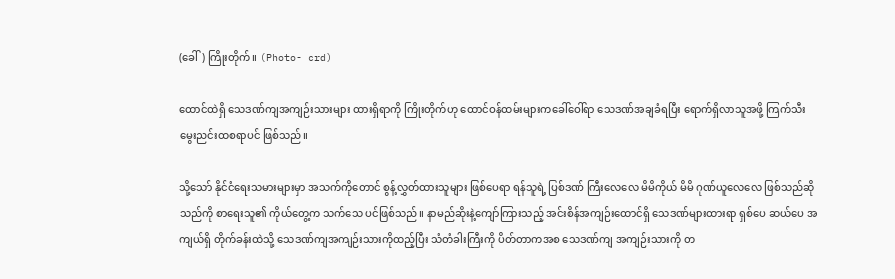(ခေါ်) ကြိုးတိုက်။ (Photo- crd)

ထောင်ထဲရှိ သေဒဏ်ကျအကျဉ်းသားများ ထားရှိရာကို ကြိုးတိုက်ဟု ထောင်ဝန်ထမ်းများကခေါ်ဝေါ်ရာ သေဒဏ်အချခံရပြီး ရောက်ရှိလာသူအဖို့ ကြက်သီးမွေးညင်းထစရာပင် ဖြစ်သည်။

သို့သော် နိုင်ငံရေးသမားများမှာ အသက်ကိုတောင် စွန့်လွှတ်ထားသူများ ဖြစ်ပေရာ ရန်သူရဲ့ ပြစ်ဒဏ် ကြီးလေလေ မိမိကိုယ် မိမိ ဂုဏ်ယူလေလေ ဖြစ်သည်ဆိုသည်ကို စာရေးသူ၏ ကိုယ်တွေ့က သက်သေ ပင်ဖြစ်သည်။ နာမည်ဆိုးနဲ့ကျော်ကြားသည့် အင်းစိန်အကျဉ်းထောင်ရှိ သေဒဏ်များထားရာ ရှစ်ပေ ဆယ်ပေ အကျယ်ရှိ တိုက်ခန်းထဲသို့ သေဒဏ်ကျအကျဉ်းသားကိုထည့်ပြီး သံတံခါးကြီးကို ပိတ်တာကအစ သေဒဏ်ကျ အကျဉ်းသားကို တ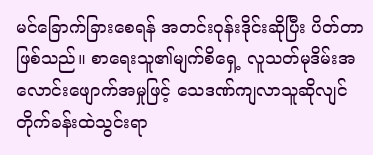မင်ခြောက်ခြားစေရန် အတင်းဝုန်းဒိုင်းဆိုပြီး ပိတ်တာဖြစ်သည်။ စာရေးသူ၏မျက်စိရှေ့ လူသတ်မုဒိမ်းအလောင်းဖျောက်အမှုဖြင့် သေဒဏ်ကျလာသူဆိုလျင် တိုက်ခန်းထဲသွင်းရာ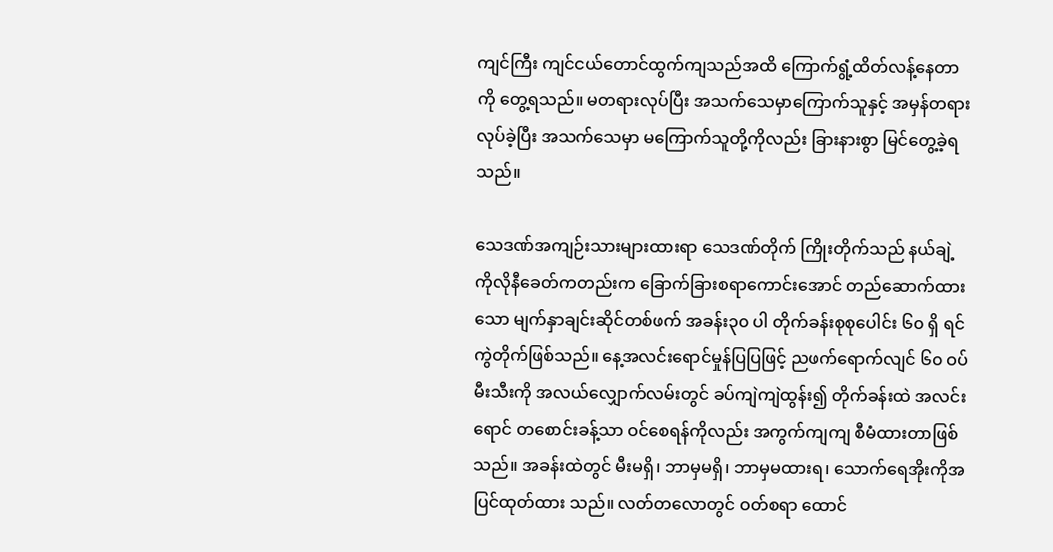ကျင်ကြီး ကျင်ငယ်တောင်ထွက်ကျသည်အထိ ကြောက်ရွံ့ထိတ်လန့်နေတာကို တွေ့ရသည်။ မတရားလုပ်ပြီး အသက်သေမှာကြောက်သူနှင့် အမှန်တရားလုပ်ခဲ့ပြီး အသက်သေမှာ မကြောက်သူတို့ကိုလည်း ခြားနားစွာ မြင်တွေ့ခဲ့ရသည်။

သေဒဏ်အကျဉ်းသားများထားရာ သေဒဏ်တိုက် ကြိုးတိုက်သည် နယ်ချဲ့ကိုလိုနီခေတ်ကတည်းက ခြောက်ခြားစရာကောင်းအောင် တည်ဆောက်ထားသော မျက်နှာချင်းဆိုင်တစ်ဖက် အခန်း၃၀ ပါ တိုက်ခန်းစုစုပေါင်း ၆၀ ရှိ ရင်ကွဲတိုက်ဖြစ်သည်။ နေ့အလင်းရောင်မှုန်ပြပြဖြင့် ညဖက်ရောက်လျင် ၆၀ ဝပ်မီးသီးကို အလယ်လျှောက်လမ်းတွင် ခပ်ကျဲကျဲထွန်း၍ တိုက်ခန်းထဲ အလင်းရောင် တစောင်းခန့်သာ ဝင်စေရန်ကိုလည်း အကွက်ကျကျ စီမံထားတာဖြစ်သည်။ အခန်းထဲတွင် မီးမရှိ၊ ဘာမှမရှိ၊ ဘာမှမထားရ၊ သောက်ရေအိုးကိုအပြင်ထုတ်ထား သည်။ လတ်တလောတွင် ဝတ်စရာ ထောင်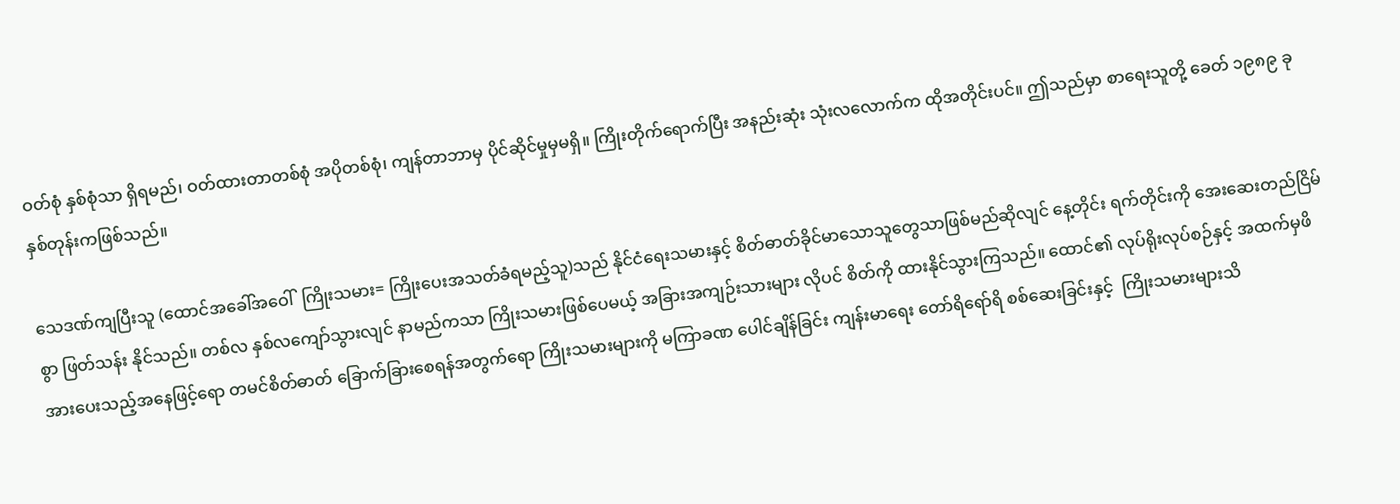ဝတ်စုံ နှစ်စုံသာ ရှိရမည်၊ ဝတ်ထားတာတစ်စုံ အပိုတစ်စုံ၊ ကျန်တာဘာမှ ပိုင်ဆိုင်မှုမှမရှိ။ ကြိုးတိုက်ရောက်ပြီး အနည်းဆုံး သုံးလလောက်က ထိုအတိုင်းပင်။ ဤသည်မှာ စာရေးသူတို့ ခေတ် ၁၉၈၉ ခုနှစ်တုန်းကဖြစ်သည်။

သေဒဏ်ကျပြီးသူ (ထောင်အခေါ်အဝေါ်  ကြိုးသမား= ကြိုးပေးအသတ်ခံရမည့်သူ)သည် နိုင်ငံရေးသမားနှင့် စိတ်ဓာတ်ခိုင်မာသောသူတွေသာဖြစ်မည်ဆိုလျင် နေ့တိုင်း ရက်တိုင်းကို အေးဆေးတည်ငြိမ်စွာ ဖြတ်သန်း နိုင်သည်။ တစ်လ နှစ်လကျော်သွားလျင် နာမည်ကသာ ကြိုးသမားဖြစ်ပေမယ့် အခြားအကျဉ်းသားများ လိုပင် စိတ်ကို ထားနိုင်သွားကြသည်။ ထောင်၏ လုပ်ရိုးလုပ်စဉ်နှင့် အထက်မှဖိအားပေးသည့်အနေဖြင့်ရော တမင်စိတ်ဓာတ် ခြောက်ခြားစေရန်အတွက်ရော ကြိုးသမားများကို မကြာခဏ ပေါင်ချိန်ခြင်း ကျန်းမာရေး တော်ရိရော်ရိ စစ်ဆေးခြင်းနှင့်  ကြိုးသမားများသိ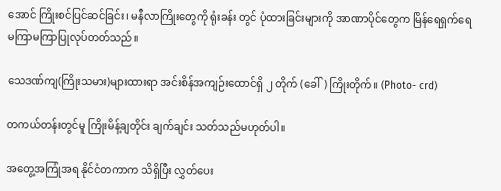အောင် ကြိုးစင်ပြင်ဆင်ခြင်း၊ မနီလာကြိုးတွေကို ရုံးခန်း တွင် ပုံထားခြင်းများကို အာဏာပိုင်တွေက မြိန်ရေရှက်ရေ မကြာမကြာပြုလုပ်တတ်သည်။

သေဒဏ်ကျ(ကြိုးသမား)များထားရာ အင်းစိန်အကျဉ်းထောင်ရှိ ၂ တိုက် (ခေါ်) ကြိုးတိုက်။ (Photo- crd)

တကယ်တန်းတွင်မူ ကြိုးမိန့်ချတိုင်း ချက်ချင်း သတ်သည်မဟုတ်ပါ။

အတွေ့အကြုံအရ နိုင်ငံတကာက သိရှိပြီး လွှတ်ပေး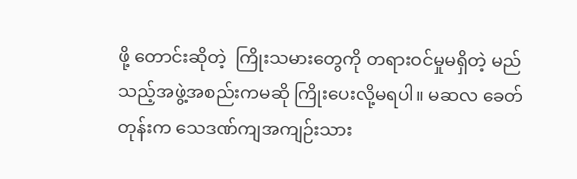ဖို့ တောင်းဆိုတဲ့  ကြိုးသမားတွေကို တရားဝင်မှုမရှိတဲ့ မည်သည့်အဖွဲ့အစည်းကမဆို ကြိုးပေးလို့မရပါ။ မဆလ ခေတ်တုန်းက သေဒဏ်ကျအကျဉ်းသား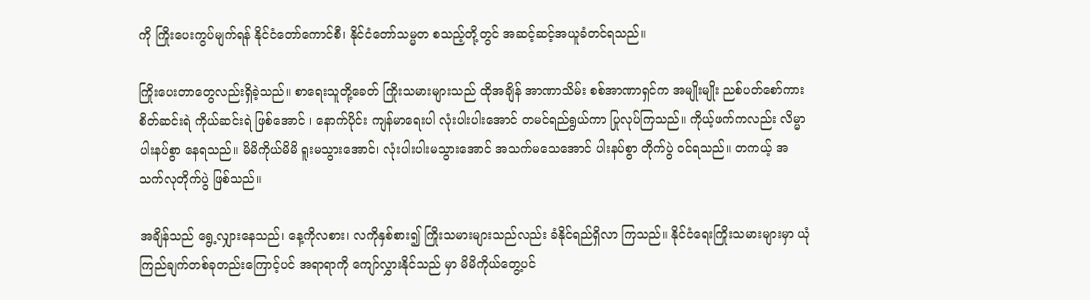ကို ကြိုးပေးကွပ်မျက်ရန် နိုင်ငံတော်ကောင်စီ၊ နိုင်ငံတော်သမ္မတ စသည့်တို့တွင် အဆင့်ဆင့်အယူခံတင်ရသည်။

ကြိုးပေးတာတွေလည်းရှိခဲ့သည်။ စာရေးသူတို့ခေတ် ကြိုးသမားများသည် ထိုအချိန် အာဏာသိမ်း စစ်အာဏာရှင်က အမျိုးမျိုး ညစ်ပတ်စော်ကား စိတ်ဆင်းရဲ ကိုယ်ဆင်းရဲ ဖြစ်အောင် ၊ နောက်ပိုင်း ကျန်မာရေးပါ လုံးပါးပါးအောင် တမင်ရည်ရွယ်ကာ ပြုလုပ်ကြသည်။ ကိုယ့်ဖက်ကလည်း လိမ္မာပါးနပ်စွာ နေရသည်။ မိမိကိုယ်မိမိ ရူးမသွားအောင်၊ လုံးပါးပါးမသွားအောင် အသက်မသေအောင် ပါးနပ်စွာ တိုက်ပွဲ ဝင်ရသည်။ တကယ့် အသက်လုတိုက်ပွဲ ဖြစ်သည်။

အချိန်သည် ရွေ့လျှားနေသည်၊ နေ့ကိုလစား၊ လကိုနှစ်စား၍ ကြိုးသမားများသည်လည်း ခံနိုင်ရည်ရှိလာ ကြသည်။ နိုင်ငံရေးကြိုးသမားများမှာ ယုံကြည်ချက်တစ်ခုတည်းကြောင့်ပင် အရာရာကို ကျော်လွှားနိုင်သည် မှာ မိမိကိုယ်တွေ့ပင်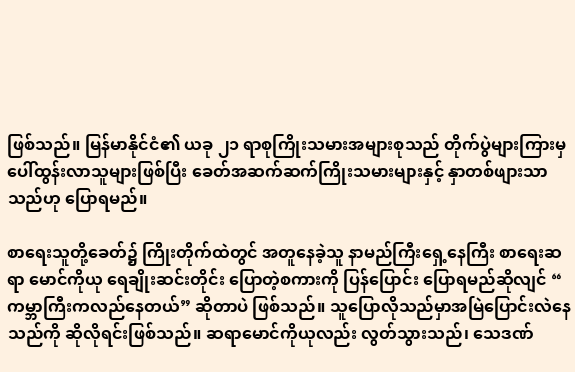ဖြစ်သည်။ မြန်မာနိုင်ငံ၏ ယခု ၂၁ ရာစုကြိုးသမားအများစုသည် တိုက်ပွဲများကြားမှ ပေါ်ထွန်းလာသူများဖြစ်ပြီး ခေတ်အဆက်ဆက်ကြိုးသမားများနှင့် နှာတစ်ဖျားသာသည်ဟု ပြောရမည်။

စာရေးသူတို့ခေတ်၌ ကြိုးတိုက်ထဲတွင် အတူနေခဲ့သူ နာမည်ကြီးရှေ့နေကြီး စာရေးဆရာ မောင်ကိုယု ရေချိုးဆင်းတိုင်း ပြောတဲ့စကားကို ပြန်ပြောင်း ပြောရမည်ဆိုလျင် “ ကမ္ဘာကြီးကလည်နေတယ်” ဆိုတာပဲ ဖြစ်သည်။ သူပြောလိုသည်မှာအမြဲပြောင်းလဲနေသည်ကို ဆိုလိုရင်းဖြစ်သည်။ ဆရာမောင်ကိုယုလည်း လွတ်သွားသည်၊ သေဒဏ်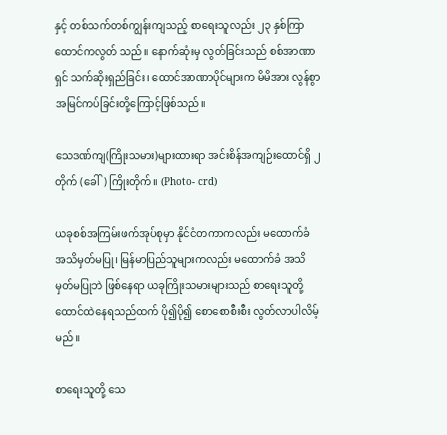နှင့် တစ်သက်တစ်ကျွန်းကျသည့် စာရေးသူလည်း ၂၃ နှစ်ကြာ ထောင်ကလွတ် သည်။ နောက်ဆုံးမှ လွတ်ခြင်းသည် စစ်အာဏာရှင် သက်ဆိုးရှည်ခြင်း၊ ထောင်အာဏာပိုင်များက မိမိအား လွန်စွာအမြင်ကပ်ခြင်းတို့ကြောင့်ဖြစ်သည်။

သေဒဏ်ကျ(ကြိုးသမား)များထားရာ အင်းစိန်အကျဉ်းထောင်ရှိ ၂ တိုက် (ခေါ်) ကြိုးတိုက်။ (Photo- crd)

ယခုစစ်အကြမ်းဖက်အုပ်စုမှာ နိုင်ငံတကာကလည်း မထောက်ခံ အသိမှတ်မပြု၊ မြန်မာပြည်သူများကလည်း မထောက်ခံ အသိမှတ်မပြုဘဲ ဖြစ်နေရာ ယခုကြိုးသမားများသည် စာရေးသူတို့ ထောင်ထဲနေရသည်ထက် ပို၍ပို၍ စောစောစီးစီး လွတ်လာပါလိမ့်မည်။

စာရေးသူတို့ သေ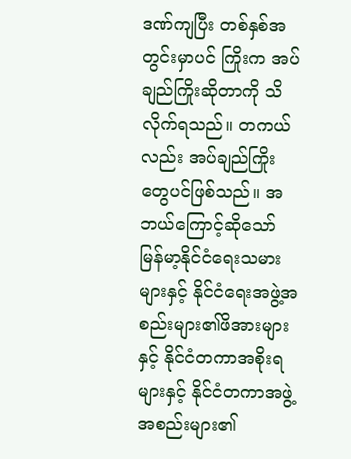ဒဏ်ကျပြီး တစ်နှစ်အတွင်းမှာပင် ကြိုးက အပ်ချည်ကြိုးဆိုတာကို သိလိုက်ရသည်။ တကယ်လည်း အပ်ချည်ကြိုးတွေပင်ဖြစ်သည်။ အဘယ်ကြောင့်ဆိုသော် မြန်မာ့နိုင်ငံရေးသမားများနှင့် နိုင်ငံရေးအဖွဲ့အစည်းများ၏ဖိအားများနှင့် နိုင်ငံတကာအစိုးရများနှင့် နိုင်ငံတကာအဖွဲ့အစည်းများ၏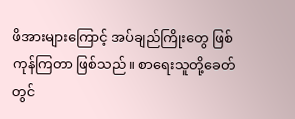ဖိအားများကြောင့် အပ်ချည်ကြိုးတွေ ဖြစ်ကုန်ကြတာ ဖြစ်သည်။ စာရေးသူတို့ခေတ်တွင်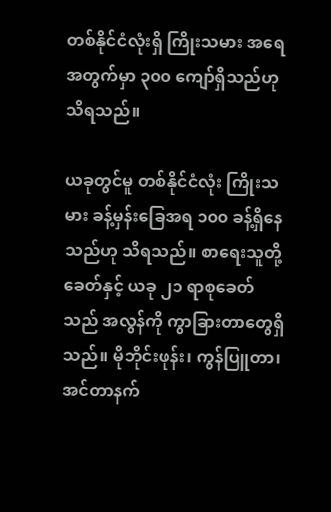တစ်နိုင်ငံလုံးရှိ ကြိုးသမား အရေအတွက်မှာ ၃၀၀ ကျော်ရှိသည်ဟု သိရသည်။

ယခုတွင်မူ တစ်နိုင်ငံလုံး ကြိုးသမား ခန့်မှန်းခြေအရ ၁၀၀ ခန့်ရှိနေသည်ဟု သိရသည်။ စာရေးသူတို့ ခေတ်နှင့် ယခု ၂၁ ရာစုခေတ်သည် အလွန်ကို ကွာခြားတာတွေရှိသည်။ မိုဘိုင်းဖုန်း၊ ကွန်ပြူတာ၊ အင်တာနက်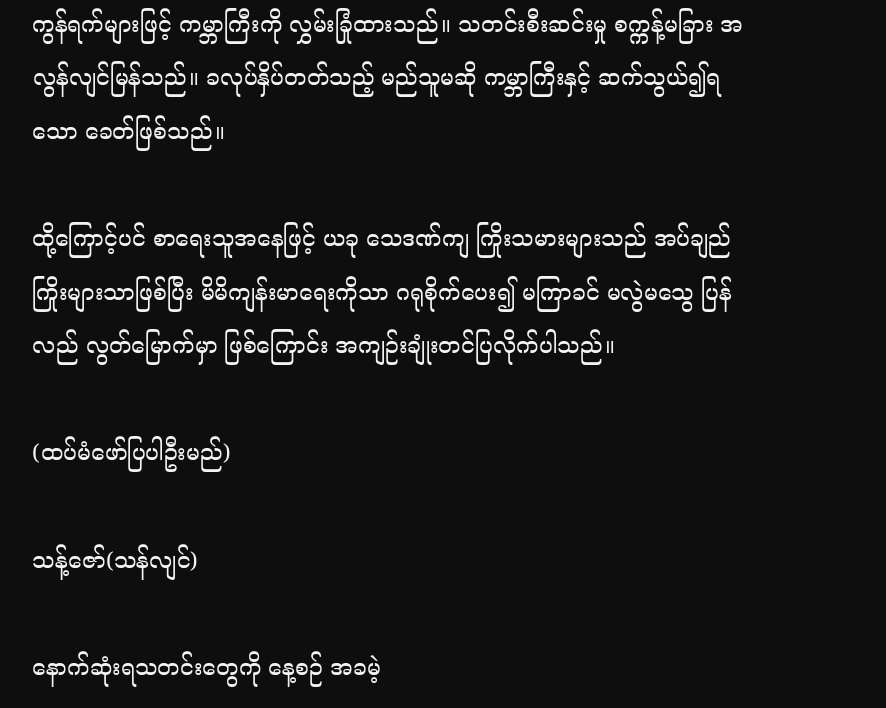ကွန်ရက်များဖြင့် ကမ္ဘာကြီးကို လွှမ်းခြုံထားသည်။ သတင်းစီးဆင်းမှု စက္ကန့်မခြား အလွန်လျင်မြန်သည်။ ခလုပ်နှိပ်တတ်သည့် မည်သူမဆို ကမ္ဘာကြီးနှင့် ဆက်သွယ်၍ရသော ခေတ်ဖြစ်သည်။

ထို့ကြောင့်ပင် စာရေးသူအနေဖြင့် ယခု သေဒဏ်ကျ ကြိုးသမားများသည် အပ်ချည်ကြိုးများသာဖြစ်ပြီး မိမိကျန်းမာရေးကိုသာ ဂရုစိုက်ပေး၍ မကြာခင် မလွဲမသွေ ပြန်လည် လွတ်မြောက်မှာ ဖြစ်ကြောင်း အကျဉ်းချုံးတင်ပြလိုက်ပါသည်။

(ထပ်မံဖော်ပြပါဦးမည်)

သန့်ဇော်(သန်လျင်)

နောက်ဆုံးရသတင်းတွေကို နေ့စဉ် အခမဲ့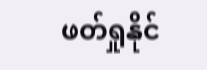ဖတ်ရှုနိုင်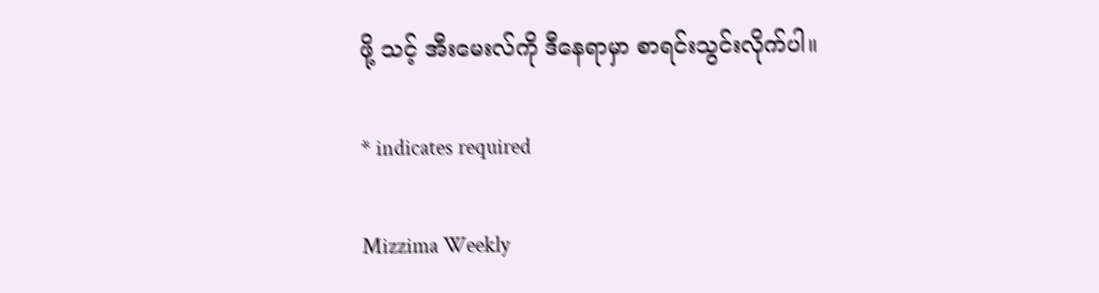ဖို့ သင့် အီးမေးလ်ကို ဒီနေရာမှာ စာရင်းသွင်းလိုက်ပါ။

* indicates required

Mizzima Weekly